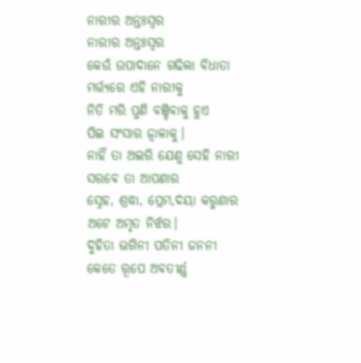ନାରୀର ଅନ୍ତଃସ୍ଵର
ନାରୀର ଅନ୍ତଃସ୍ଵର
କେଉଁ ଉପାଦାନେ ଗଢିଲା ବିଧାତା
ମର୍ତ୍ତ୍ୟରେ ଏହି ନାରୀକୁ
ନିତି ମରି ପୁଣି ବଞ୍ଚିବାକୁ ହୁଏ
ପିଇ ସଂସାର ଜ୍ଵାଳାକୁ।
ନାହିଁ ତା ଅଇରି ଯେଣୁ ସେହି ନାରୀ
ସରଵେ ତା ଆପଣାର
ସ୍ନେହ, ଶ୍ରଦ୍ଧା, ପ୍ରେମ,ଦୟା କରୁଣାର
ଅଟେ ଅମୃତ ନିର୍ଝର।
ଦୁହିତା ଭଗିନୀ ପତିନୀ ଜନନୀ
କେତେ ରୂପେ ଅଵତୀର୍ଣ୍ଣ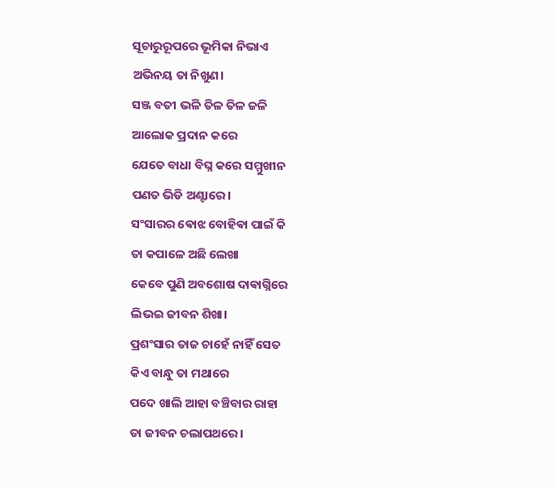ସୂଚାରୁରୂପରେ ଭୂମିକା ନିଭାଏ
ଅଭିନୟ ତା ନିଖୁଣ।
ସଞ୍ଜ ବତୀ ଭଳି ତିଳ ତିଳ ଜଳି
ଆଲୋକ ପ୍ରଦାନ କରେ
ଯେତେ ବାଧା ବିଘ୍ନ କରେ ସମ୍ମୁଖୀନ
ପଣତ ଭିଡି ଅଣ୍ଟାରେ।
ସଂସାରର ଵୋଝ ବୋହିଵା ପାଇଁ କି
ତା କପାଳେ ଅଛି ଲେଖା
କେବେ ପୁଣି ଅବଶୋଷ ଦାଵାଗ୍ନିରେ
ଲିଭଇ ଜୀବନ ଶିଖା।
ପ୍ରଶଂସାର ତାଜ ଚାହେଁ ନାହିଁ ସେତ
କିଏ ବାନ୍ଧୁ ତା ମଥାରେ
ପଦେ ଖାଲି ଆହା ବଞ୍ଚିବାର ରାହା
ତା ଜୀବନ ଚଲାପଥରେ।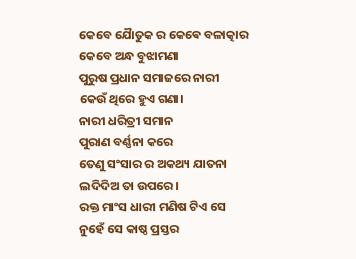କେବେ ଯୈାତୁକ ର କେଵେ ବଳାତ୍କାର
କେବେ ଅନ୍ଧ ବୁଝାମଣା
ପୁରୁଷ ପ୍ରଧାନ ସମାଜରେ ନାରୀ
କେଉଁ ଥିରେ ହୁଏ ଗଣା।
ନାରୀ ଧରିତ୍ରୀ ସମାନ
ପୁରାଣ ବର୍ଣ୍ଣନା କରେ
ତେଣୁ ସଂସାର ର ଅକଥ୍ୟ ଯାତନା
ଲଦିଦିଅ ତା ଉପରେ।
ରକ୍ତ ମାଂସ ଧାରୀ ମଣିଷ ଟିଏ ସେ
ନୁହେଁ ସେ କାଷ୍ଠ ପ୍ରସ୍ତର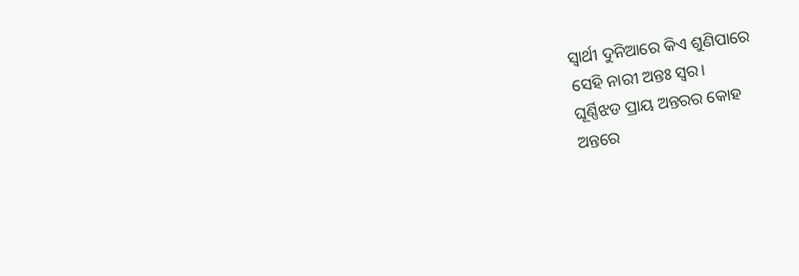ସ୍ଵାର୍ଥୀ ଦୁନିଆରେ କିଏ ଶୁଣିପାରେ
ସେହି ନାରୀ ଅନ୍ତଃ ସ୍ବର।
ଘୂର୍ଣ୍ଣିଝଡ ପ୍ରାୟ ଅନ୍ତରର କୋହ
ଅନ୍ତରେ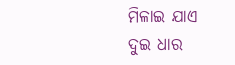ମିଳାଇ ଯାଏ
ଦୁଇ ଧାର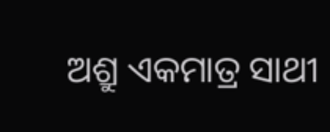ଅଶ୍ରୁ ଏକମାତ୍ର ସାଥୀ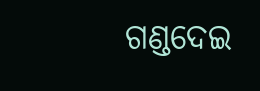ଗଣ୍ଡଦେଇ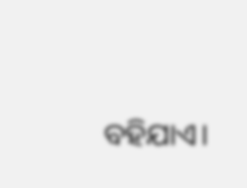ବହିଯାଏ।